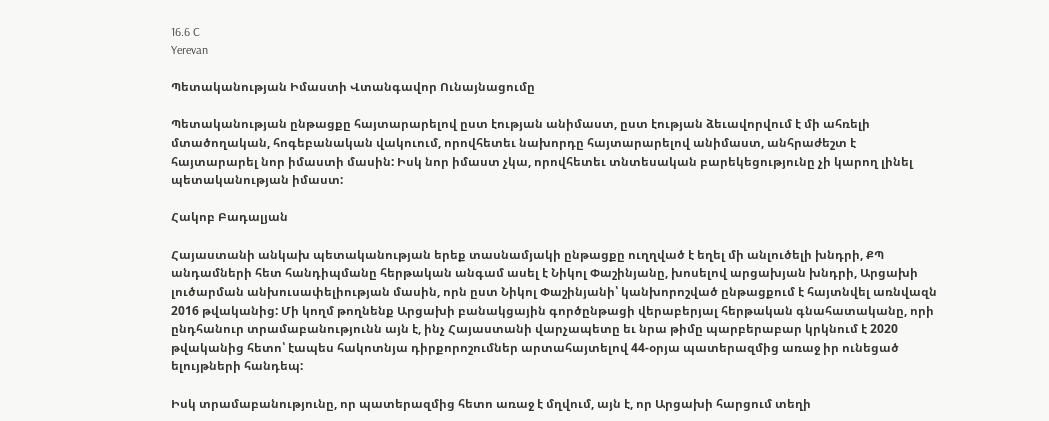16.6 C
Yerevan

Պետականության Իմաստի Վտանգավոր Ունայնացումը

Պետականության ընթացքը հայտարարելով ըստ էության անիմաստ, ըստ էության ձեւավորվում է մի ահռելի մտածողական, հոգեբանական վակուում, որովհետեւ նախորդը հայտարարելով անիմաստ, անհրաժեշտ է հայտարարել նոր իմաստի մասին: Իսկ նոր իմաստ չկա, որովհետեւ տնտեսական բարեկեցությունը չի կարող լինել պետականության իմաստ:

Հակոբ Բադալյան

Հայաստանի անկախ պետականության երեք տասնամյակի ընթացքը ուղղված է եղել մի անլուծելի խնդրի, ՔՊ անդամների հետ հանդիպմանը հերթական անգամ ասել է Նիկոլ Փաշինյանը, խոսելով արցախյան խնդրի, Արցախի լուծարման անխուսափելիության մասին, որն ըստ Նիկոլ Փաշինյանի՝ կանխորոշված ընթացքում է հայտնվել առնվազն 2016 թվականից: Մի կողմ թողնենք Արցախի բանակցային գործընթացի վերաբերյալ հերթական գնահատականը, որի ընդհանուր տրամաբանությունն այն է, ինչ Հայաստանի վարչապետը եւ նրա թիմը պարբերաբար կրկնում է 2020 թվականից հետո՝ էապես հակոտնյա դիրքորոշումներ արտահայտելով 44-օրյա պատերազմից առաջ իր ունեցած ելույթների հանդեպ:

Իսկ տրամաբանությունը, որ պատերազմից հետո առաջ է մղվում, այն է, որ Արցախի հարցում տեղի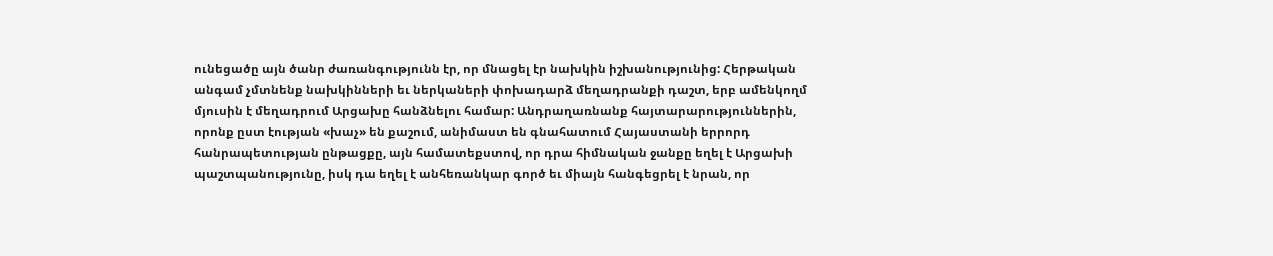ունեցածը այն ծանր ժառանգությունն էր, որ մնացել էր նախկին իշխանությունից: Հերթական անգամ չմտնենք նախկինների եւ ներկաների փոխադարձ մեղադրանքի դաշտ, երբ ամենկողմ մյուսին է մեղադրում Արցախը հանձնելու համար: Անդրաղառնանք հայտարարություններին, որոնք ըստ էության «խաչ» են քաշում, անիմաստ են գնահատում Հայաստանի երրորդ հանրապետության ընթացքը, այն համատեքստով, որ դրա հիմնական ջանքը եղել է Արցախի պաշտպանությունը, իսկ դա եղել է անհեռանկար գործ եւ միայն հանգեցրել է նրան, որ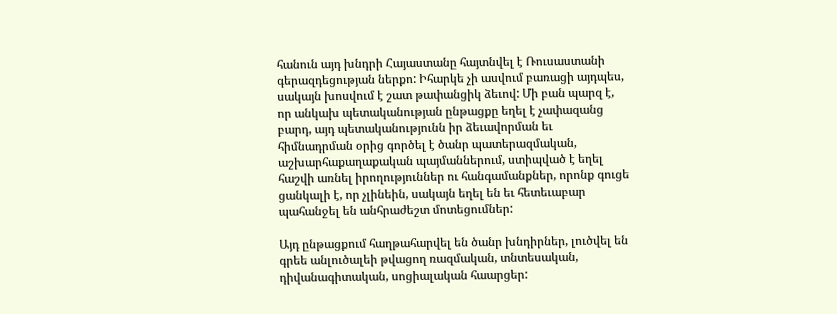հանուն այդ խնդրի Հայաստանը հայտնվել է Ռուսաստանի գերազդեցության ներքո: Իհարկե չի ասվում բառացի այդպես, սակայն խոսվում է շատ թափանցիկ ձեւով: Մի բան պարզ է, որ անկախ պետականության ընթացքը եղել է չափազանց բարդ, այդ պետականությունն իր ձեւավորման եւ հիմնադրման օրից գործել է ծանր պատերազմական, աշխարհաքաղաքական պայմաններում, ստիպված է եղել հաշվի առնել իրողություններ ու հանգամանքներ, որոնք գուցե ցանկալի է, որ չլինեին, սակայն եղել են եւ հետեւաբար պահանջել են անհրաժեշտ մոտեցումներ:

Այդ ընթացքում հաղթահարվել են ծանր խնդիրներ, լուծվել են գրեե անլուծալեի թվացող ռազմական, տնտեսական, դիվանագիտական, սոցիալական հաարցեր: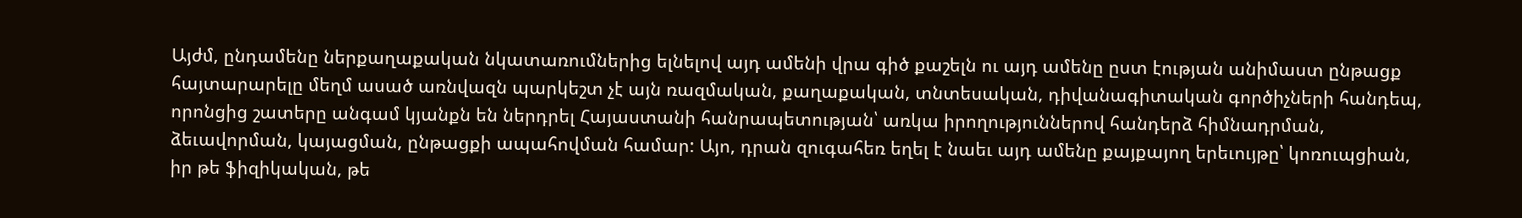Այժմ, ընդամենը ներքաղաքական նկատառումներից ելնելով այդ ամենի վրա գիծ քաշելն ու այդ ամենը ըստ էության անիմաստ ընթացք հայտարարելը մեղմ ասած առնվազն պարկեշտ չէ այն ռազմական, քաղաքական, տնտեսական, դիվանագիտական գործիչների հանդեպ, որոնցից շատերը անգամ կյանքն են ներդրել Հայաստանի հանրապետության՝ առկա իրողություններով հանդերձ հիմնադրման, ձեւավորման, կայացման, ընթացքի ապահովման համար: Այո, դրան զուգահեռ եղել է նաեւ այդ ամենը քայքայող երեւույթը՝ կոռուպցիան, իր թե ֆիզիկական, թե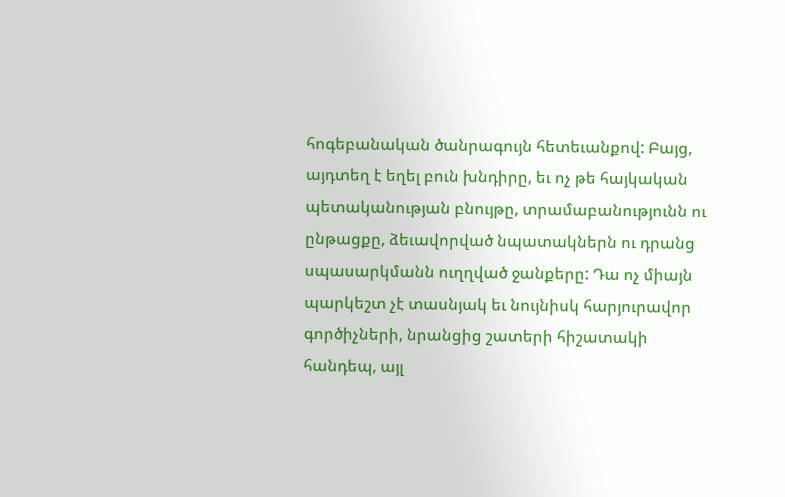հոգեբանական ծանրագույն հետեւանքով: Բայց, այդտեղ է եղել բուն խնդիրը, եւ ոչ թե հայկական պետականության բնույթը, տրամաբանությունն ու ընթացքը, ձեւավորված նպատակներն ու դրանց սպասարկմանն ուղղված ջանքերը: Դա ոչ միայն պարկեշտ չէ տասնյակ եւ նույնիսկ հարյուրավոր գործիչների, նրանցից շատերի հիշատակի հանդեպ, այլ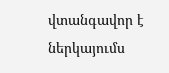վտանգավոր է ներկայումս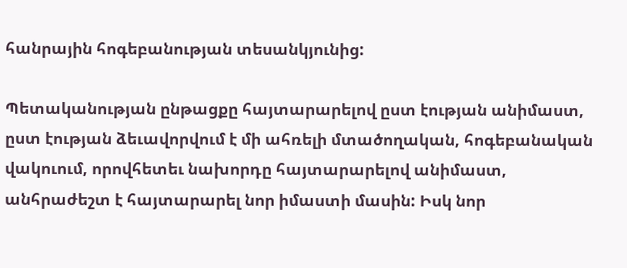հանրային հոգեբանության տեսանկյունից:

Պետականության ընթացքը հայտարարելով ըստ էության անիմաստ, ըստ էության ձեւավորվում է մի ահռելի մտածողական, հոգեբանական վակուում, որովհետեւ նախորդը հայտարարելով անիմաստ, անհրաժեշտ է հայտարարել նոր իմաստի մասին: Իսկ նոր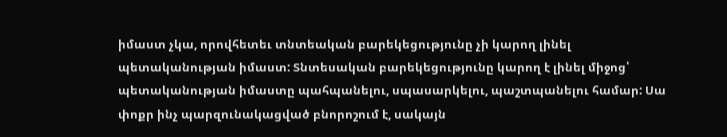իմաստ չկա, որովհետեւ տնտեական բարեկեցությունը չի կարող լինել պետականության իմաստ: Տնտեսական բարեկեցությունը կարող է լինել միջոց՝ պետականության իմաստը պահպանելու, սպասարկելու, պաշտպանելու համար: Սա փոքր ինչ պարզունակացված բնորոշում է, սակայն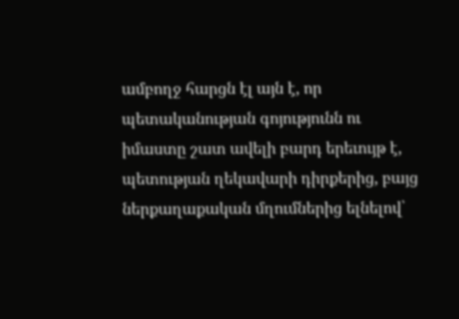ամբողջ հարցն էլ այն է, որ պետականության գոյությունն ու իմաստը շատ ավելի բարդ երեւույթ է, պետության ղեկավարի դիրքերից, բայց ներքաղաքական մղումներից ելնելով՝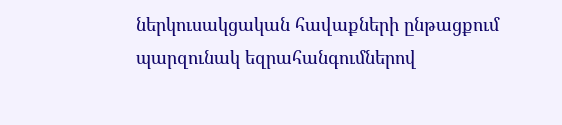ներկուսակցական հավաքների ընթացքում պարզունակ եզրահանգումներով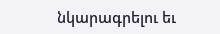նկարագրելու եւ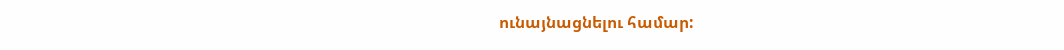ունայնացնելու համար: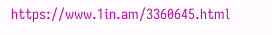https://www.1in.am/3360645.html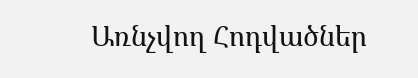Առնչվող Հոդվածներ